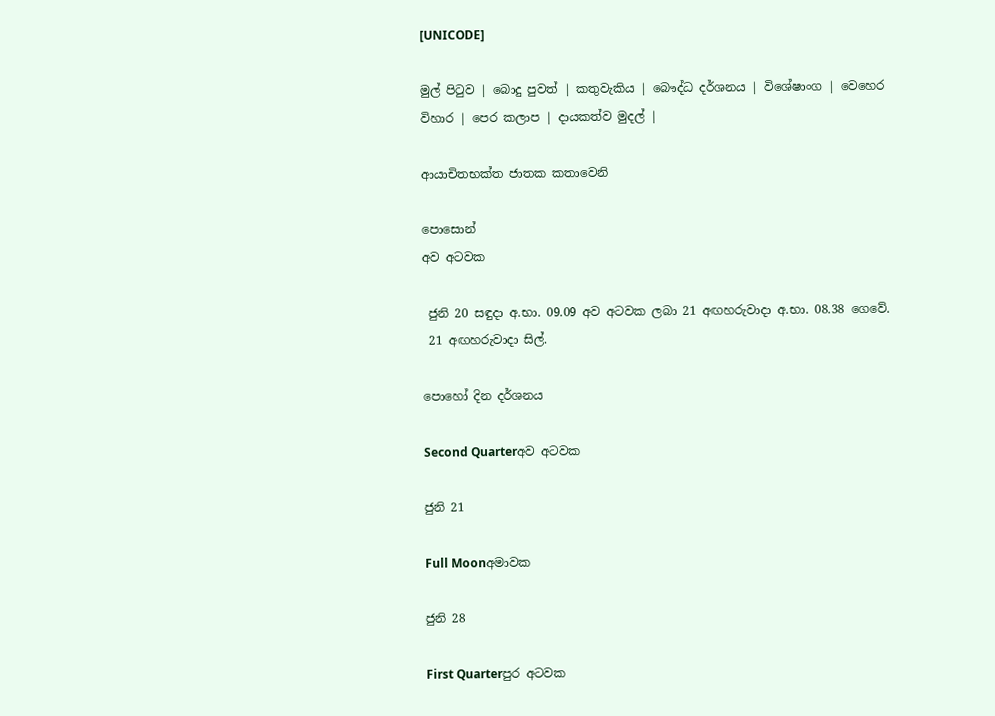[UNICODE]

මුල් පිටුව | බොදු පුවත් | කතුවැකිය | බෞද්ධ දර්ශනය | විශේෂාංග | වෙහෙර විහාර | පෙර කලාප | දායකත්ව මුදල් |

ආයාචිතභක්ත ජාතක කතාවෙනි

පොසොන්
අව අටවක

 ජුනි 20 සඳුදා අ.භා. 09.09 අව අටවක ලබා 21 අඟහරුවාදා අ.භා. 08.38 ගෙවේ.
 21 අඟහරුවාදා සිල්.

පොහෝ දින දර්ශනය

Second Quarterඅව අටවක

ජුනි 21

Full Moonඅමාවක

ජුනි 28

First Quarterපුර අටවක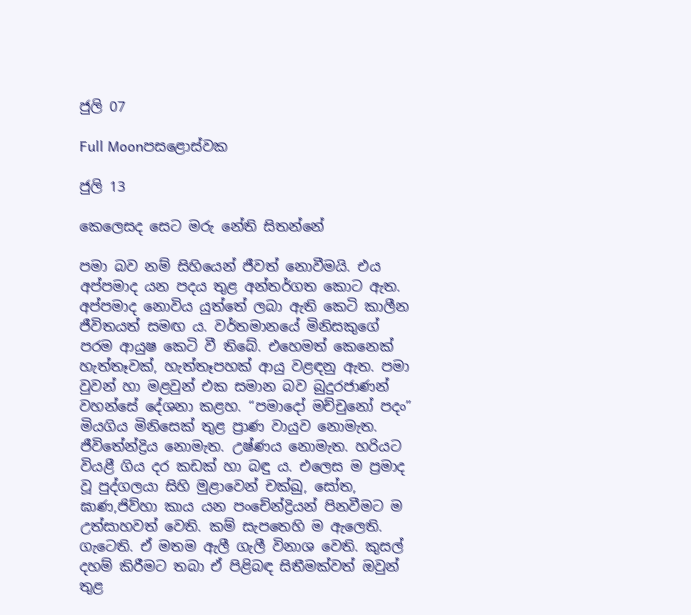ජුලි 07

Full Moonපසළොස්වක

ජුලි 13

කෙලෙසද සෙට මරු නේති සිතන්නේ

පමා බව නම් සිහියෙන් ජීවත් නොවීමයි. එය අප්පමාද යන පදය තුළ අන්තර්ගත කොට ඇත. අප්පමාද නොවිය යුත්තේ ලබා ඇති කෙටි කාලීන ජීවිතයත් සමඟ ය. වර්තමානයේ මිනිසකුගේ පරම ආයුෂ කෙටි වී තිබේ. එහෙමත් කෙනෙක් හැත්තෑවක්, හැත්තෑපහක් ආයු වළඳනු ඇත. පමා වුවන් හා මළවුන් එක සමාන බව බුදුරජාණන් වහන්සේ දේශනා කළහ. “පමාදෝ මච්චුනෝ පදං” මියගිය මිනිසෙක් තුළ ප්‍රාණ වායුව නොමැත. ජීවිතේන්ද්‍රිය නොමැත. උෂ්ණය නොමැත. හරියට වියළී ගිය දර කඩක් හා බඳු ය. එලෙස ම ප්‍රමාද වූ පුද්ගලයා සිහි මුළාවෙන් චක්ඛු, සෝත, ඝාණ,ජිව්හා කාය යන පංචේන්ද්‍රියන් පිනවීමට ම උත්සාහවත් වෙති. කම් සැපතෙහි ම ඇලෙති. ගැටෙති. ඒ මතම ඇලී ගැලී විනාශ වෙති. කුසල් දහම් කිරීමට තබා ඒ පිළිබඳ සිතීමක්වත් ඔවුන් තුළ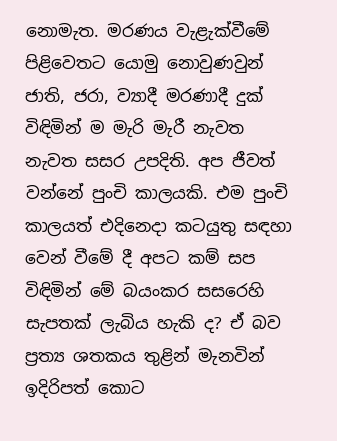නොමැත. මරණය වැළැක්වීමේ පිළිවෙතට යොමු නොවුණවුන් ජාති, ජරා, ව්‍යාදී මරණාදී දුක් විඳිමින් ම මැරි මැරී නැවත නැවත සසර උපදිති. අප ජීවත් වන්නේ පුංචි කාලයකි. එම පුංචි කාලයත් එදිනෙදා කටයුතු සඳහා වෙන් වීමේ දී අපට කම් සප විඳිමින් මේ බයංකර සසරෙහි සැපතක් ලැබිය හැකි ද? ඒ බව ප්‍රත්‍ය ශතකය තුළින් මැනවින් ඉදිරිපත් කොට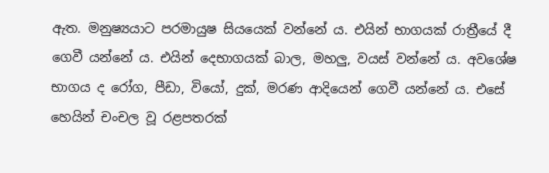ඇත. මනුෂ්‍යයාට පරමායුෂ සියයෙක් වන්නේ ය. එයින් භාගයක් රාත්‍රීයේ දී ගෙවී යන්නේ ය. එයින් දෙභාගයක් බාල, මහලු, වයස් වන්නේ ය. අවශේෂ භාගය ද රෝග, පීඩා, වියෝ, දුක්, මරණ ආදියෙන් ගෙවී යන්නේ ය. එසේ හෙයින් චංචල වූ රළපතරක්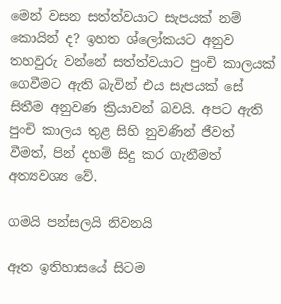මෙන් වසන සත්ත්වයාට සැපයක් නම් කොයින් ද? ඉහත ශ්ලෝකයට අනුව තහවුරු වන්නේ සත්ත්වයාට පුංචි කාලයක් ගෙවීමට ඇති බැවින් එය සැපයක් සේ සිතීම අනුවණ ක්‍රියාවන් බවයි. අපට ඇති පුංචි කාලය තුළ සිහි නුවණින් ජීවත් වීමත්, පින් දහම් සිදු කර ගැනීමත් අත්‍යවශ්‍ය වේ.

ගමයි පන්සලයි නිවනයි

ඈත ඉතිහාසයේ සිටම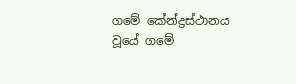ගමේ කේන්ද්‍රස්ථානය වූයේ ගමේ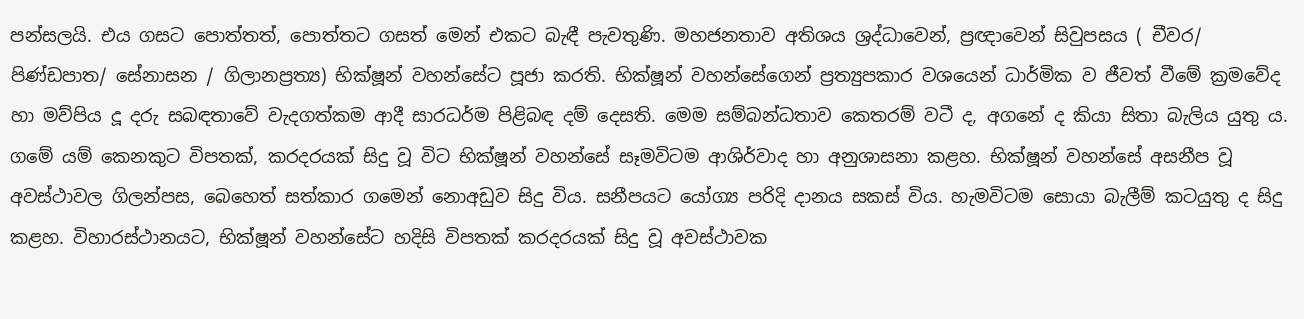පන්සලයි. එය ගසට පොත්තත්, පොත්තට ගසත් මෙන් එකට බැඳී පැවතුණි. මහජනතාව අතිශය ශ්‍රද්ධාවෙන්, ප්‍රඥාවෙන් සිවුපසය ( චීවර/ පිණ්ඩපාත/ සේනාසන / ගිලානප්‍රත්‍ය) භික්ෂූන් වහන්සේට පූජා කරති. භික්ෂූන් වහන්සේගෙන් ප්‍රත්‍යුපකාර වශයෙන් ධාර්මික ව ජීවත් වීමේ ක්‍රමවේද හා මව්පිය දූ දරු සබඳතාවේ වැදගත්කම ආදී සාරධර්ම පිළිබඳ දම් දෙසති. මෙම සම්බන්ධතාව කෙතරම් වටී ද, අගනේ ද කියා සිතා බැලිය යුතු ය. ගමේ යම් කෙනකුට විපතක්, කරදරයක් සිදු වූ විට භික්ෂූන් වහන්සේ සෑමවිටම ආශිර්වාද හා අනුශාසනා කළහ. භික්ෂූන් වහන්සේ අසනීප වූ අවස්ථාවල ගිලන්පස, බෙහෙත් සත්කාර ගමෙන් නොඅඩුව සිදු විය. සනීපයට යෝග්‍ය පරිදි දානය සකස් විය. හැමවිටම සොයා බැලීම් කටයුතු ද සිදු කළහ. විහාරස්ථානයට, භික්ෂූන් වහන්සේට හදිසි විපතක් කරදරයක් සිදු වූ අවස්ථාවක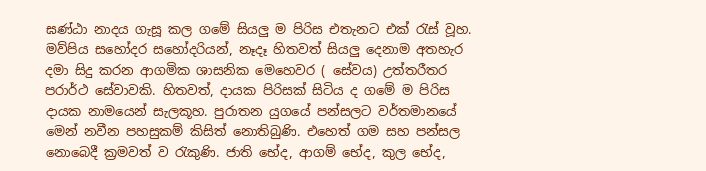ඝණ්ඨා නාදය ගැසූ කල ගමේ සියලු ම පිරිස එතැනට එක් රැස් වූහ. මව්පිය සහෝදර සහෝදරියන්, නෑදෑ හිතවත් සියලු දෙනාම අතහැර දමා සිදු කරන ආගමික ශාසනික මෙහෙවර ( සේවය) උත්තරීතර පරාර්ථ සේවාවකි. හිතවත්, දායක පිරිසක් සිටිය ද ගමේ ම පිරිස දායක නාමයෙන් සැලකූහ. පුරාතන යුගයේ පන්සලට වර්තමානයේ මෙන් නවීන පහසුකම් කිසිත් නොතිබුණි. එහෙත් ගම සහ පන්සල නොබෙදී ක්‍රමවත් ව රැකුණි. ජාති භේද, ආගම් භේද, කුල භේද,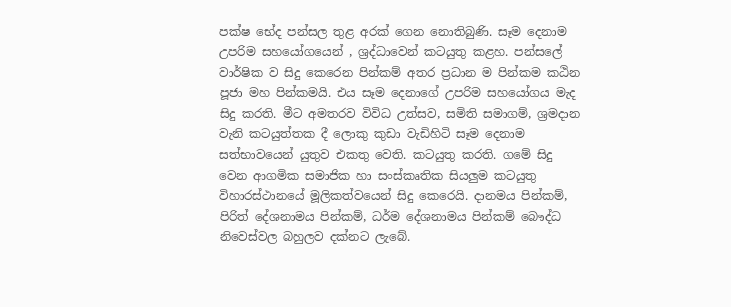පක්ෂ භේද පන්සල තුළ අරක් ගෙන නොතිබුණි. සෑම දෙනාම උපරිම සහයෝගයෙන් , ශ්‍රද්ධාවෙන් කටයුතු කළහ. පන්සලේ වාර්ෂික ව සිදු කෙරෙන පින්කම් අතර ප්‍රධාන ම පින්කම කඨින පූජා මහ පින්කමයි. එය සෑම දෙනාගේ උපරිම සහයෝගය මැද සිදු කරති. මීට අමතරව විවිධ උත්සව, සමිති සමාගම්, ශ්‍රමදාන වැනි කටයුත්තක දී ලොකු කුඩා වැඩිහිටි සෑම දෙනාම සත්භාවයෙන් යුතුව එකතු වෙති. කටයුතු කරති. ගමේ සිදු වෙන ආගමික සමාජික හා සංස්කෘතික සියලුම කටයුතු විහාරස්ථානයේ මූලිකත්වයෙන් සිදු කෙරෙයි. දානමය පින්කම්, පිරිත් දේශනාමය පින්කම්, ධර්ම දේශනාමය පින්කම් බෞද්ධ නිවෙස්වල බහුලව දක්නට ලැබේ.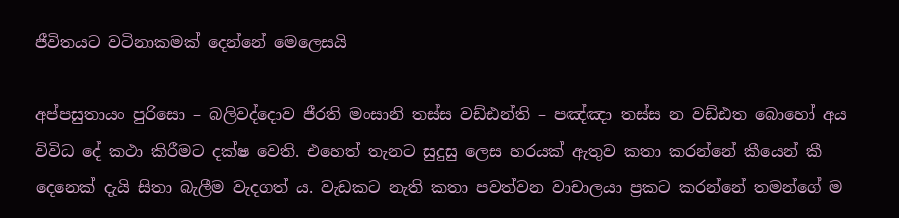ජීවිතයට වටිනාකමක් දෙන්නේ මෙලෙසයි

අප්පසුතායං පුරිසො – බලිවද්දොව ජීරති මංසානි තස්ස වඩ්ඪන්ති – පඤ්ඤා තස්ස න වඩ්ඪත බොහෝ අය විවිධ දේ කථා කිරීමට දක්ෂ වෙති. එහෙත් තැනට සුදුසු ලෙස හරයක් ඇතුව කතා කරන්නේ කීයෙන් කී දෙනෙක් දැයි සිතා බැලීම වැදගත් ය. වැඩකට නැති කතා පවත්වන වාචාලයා ප්‍රකට කරන්නේ තමන්ගේ ම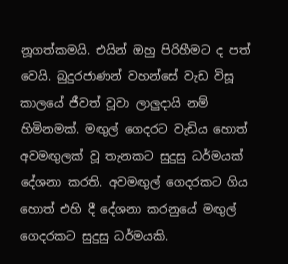නූගත්කමයි. එයින් ඔහු පිරිහීමට ද පත් වෙයි. බුදුරජාණන් වහන්සේ වැඩ විසූ කාලයේ ජීවත් වූවා ලාලුදායි නම් හිමිනමක්. මඟුල් ගෙදරට වැඩිය හොත් අවමඟුලක් වූ තැනකට සුදුසු ධර්මයක් දේශනා කරති. අවමඟුල් ගෙදරකට ගිය හොත් එහි දී දේශනා කරනුයේ මඟුල් ගෙදරකට සුදුසු ධර්මයකි.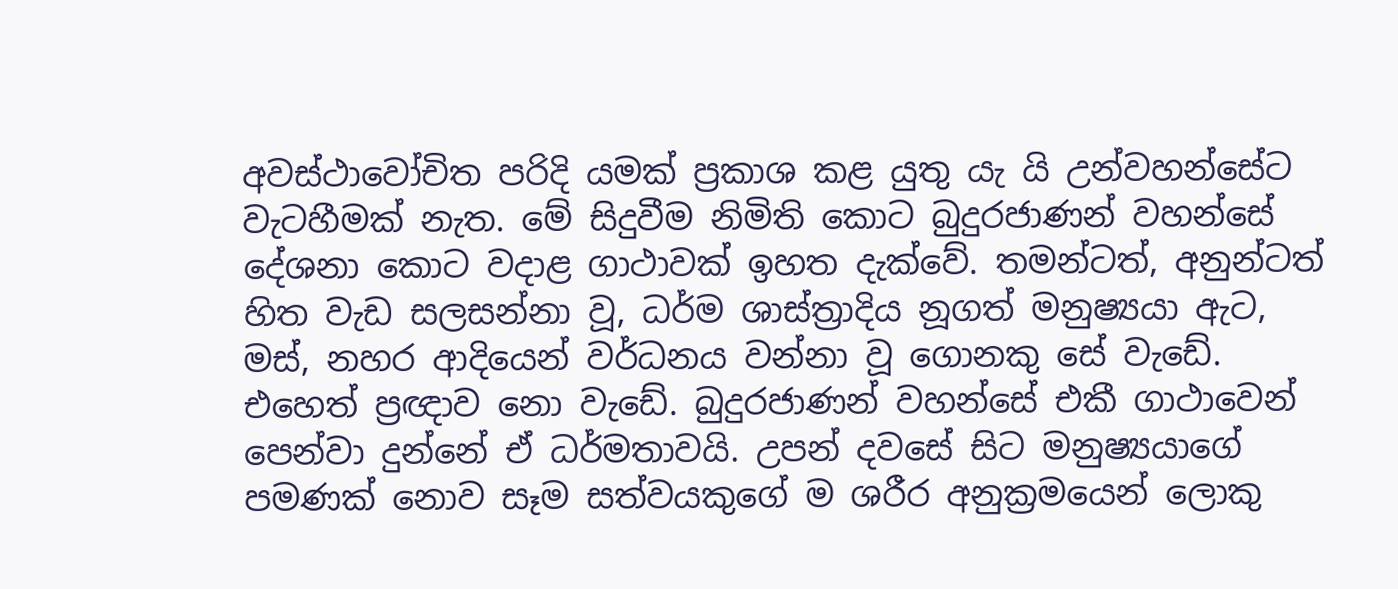අවස්ථාවෝචිත පරිදි යමක් ප්‍රකාශ කළ යුතු යැ යි උන්වහන්සේට වැටහීමක් නැත. මේ සිදුවීම නිමිති කොට බුදුරජාණන් වහන්සේ දේශනා කොට වදාළ ගාථාවක් ඉහත දැක්වේ. තමන්ටත්, අනුන්ටත් හිත වැඩ සලසන්නා වූ, ධර්ම ශාස්ත්‍රාදිය නූගත් මනුෂ්‍යයා ඇට, මස්, නහර ආදියෙන් වර්ධනය වන්නා වූ ගොනකු සේ වැඩේ. එහෙත් ප්‍රඥාව නො වැඩේ. බුදුරජාණන් වහන්සේ එකී ගාථාවෙන් පෙන්වා දුන්නේ ඒ ධර්මතාවයි. උපන් දවසේ සිට මනුෂ්‍යයාගේ පමණක් නොව සෑම සත්වයකුගේ ම ශරීර අනුක්‍රමයෙන් ලොකු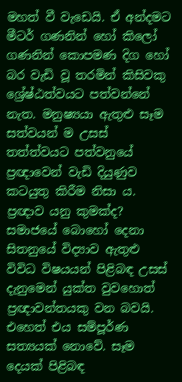මහත් වී වැඩෙයි. ඒ අන්දමට මීටර් ගණනින් හෝ කිලෝ ගණනින් කොපමණ දිග හෝ බර වැඩි වූ තරමින් කිසිවකු ශ්‍රේෂ්ඨත්වයට පත්වන්නේ නැත. මනුෂ්‍යයා ඇතුළු සෑම සත්වයන් ම උසස් තත්ත්වයට පත්වනුයේ ප්‍රඥාවෙන් වැඩි දියුණුව කටයුතු කිරීම නිසා ය. ප්‍රඥාව යනු කුමක්ද? සමාජයේ බොහෝ දෙනා සිතනුයේ විද්‍යාව ඇතුළු විවිධ විෂයයන් පිළිබඳ උසස් දැනුමෙන් යුක්ත වුවහොත් ප්‍රඥාවන්තයකු වන බවයි. එහෙත් එය සම්පූර්ණ සත්‍යයක් නොවේ. සෑම දෙයක් පිළිබඳ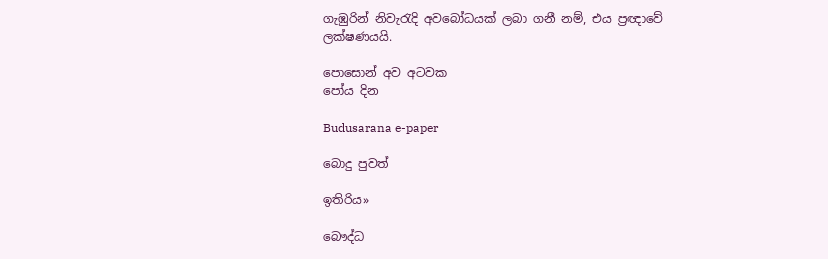ගැඹුරින් නිවැරැදි අවබෝධයක් ලබා ගනී නම්, එය ප්‍රඥාවේ ලක්ෂණයයි.

පොසොන් අව අටවක
පෝය දින

Budusarana e-paper

බොදු පුවත්

ඉතිරිය»

බෞද්ධ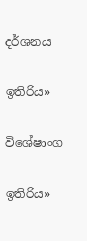දර්ශනය

ඉතිරිය»

විශේෂාංග

ඉතිරිය»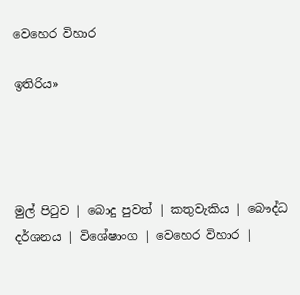වෙහෙර විහාර

ඉතිරිය»




මුල් පිටුව | බොදු පුවත් | කතුවැකිය | බෞද්ධ දර්ශනය | විශේෂාංග | වෙහෙර විහාර |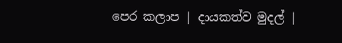පෙර කලාප | දායකත්ව මුදල් |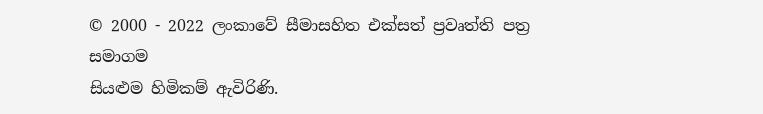© 2000 - 2022 ලංකාවේ සීමාසහිත එක්සත් ප්‍රවෘත්ති පත්‍ර සමාගම
සියළුම හිමිකම් ඇවිරිණි.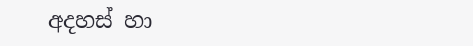අදහස් හා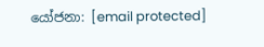යෝජනා: [email protected]